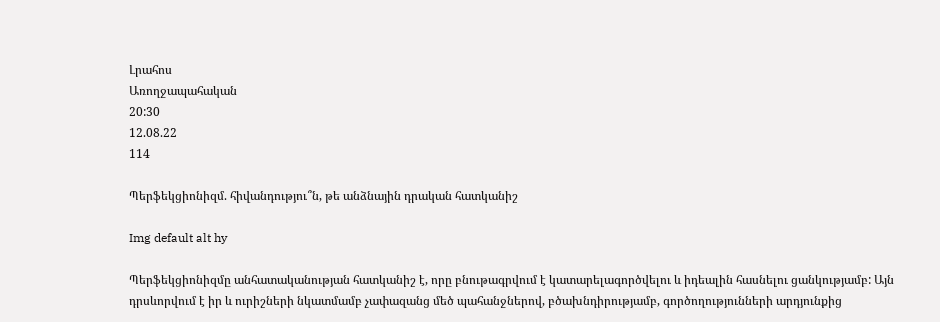Լրահոս
Առողջապահական
20:30
12.08.22
114

Պերֆեկցիոնիզմ. հիվանդությու՞ն, թե անձնային դրական հատկանիշ

Img default alt hy

Պերֆեկցիոնիզմը անհատականության հատկանիշ է, որը բնութագրվում է կատարելագործվելու և իդեալին հասնելու ցանկությամբ: Այն դրսևորվում է իր և ուրիշների նկատմամբ չափազանց մեծ պահանջներով, բծախնդիրությամբ, գործողությունների արդյունքից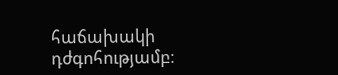հաճախակի դժգոհությամբ։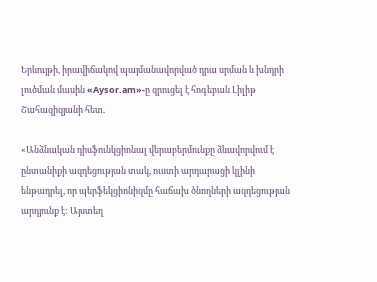Երևույթի, իրավիճակով պայմանավորված դրա սրման և խնդրի լուծման մասին «Aysor.am»-ը զրուցել է հոգեբան Լիլիթ Շահազիզյանի հետ.

«Անձնական դիսֆունկցիոնալ վերաբերմունքը ձևավորվում է ընտանիքի ազդեցության տակ, ուստի արդարացի կլինի ենթադրել, որ պերֆեկցիոնիզմը հաճախ ծնողների ազդեցության արդյունք է: Այստեղ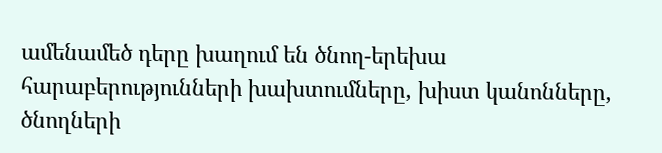ամենամեծ դերը խաղում են ծնող-երեխա հարաբերությունների խախտումները, խիստ կանոնները, ծնողների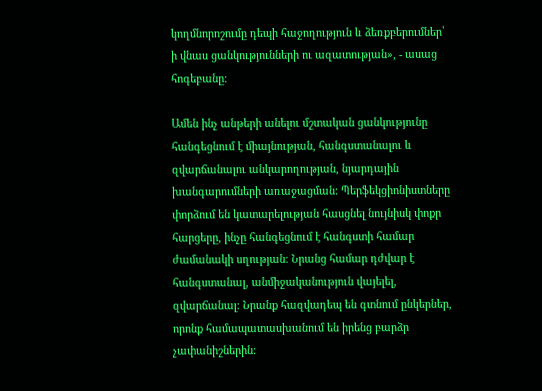կողմնորոշումը դեպի հաջողություն և ձեռքբերումներ՝ ի վնաս ցանկությունների ու ազատության», - ասաց հոգեբանը։

Ամեն ինչ անթերի անելու մշտական ցանկությունը հանգեցնում է միայնության, հանգստանալու և զվարճանալու անկարողության, նյարդային խանգարումների առաջացման: Պերֆեկցիոնիստները փորձում են կատարելության հասցնել նույնիսկ փոքր հարցերը, ինչը հանգեցնում է հանգստի համար ժամանակի սղության։ Նրանց համար դժվար է հանգստանալ, անմիջականություն վայելել, զվարճանալ։ Նրանք հազվադեպ են գտնում ընկերներ, որոնք համապատասխանում են իրենց բարձր չափանիշներին: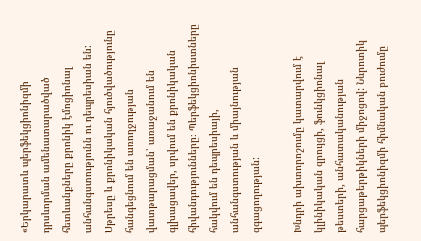«Երկարատև պերֆեկցիոնիզմի դրսևորման ամենատարածված հետևանքները քրոնիկ էմոցիոնալ անհանգստությունն ու դեպրեսիան են: Սթրեսը և քրոնիկական հյուծվածությունը հանգեցնում են առողջության վատթարացման՝ առաջանում են գլխացավեր, սրվում են քրոնիկական հիվանդությունները։ Պերֆեկցիոնիստները հակվում են դեպրեսիայի, անհանգստության և միայնության զգացողության:

Խնդրի ախտորոշումը կատարվում է կլինիկական զրույցի, ֆունկցիոնալ թեստերի, անհատականության հարցաթերթիկների միջոցով: Նևրոտիկ պերֆեկցիոնիզմի հիմնական բուժումը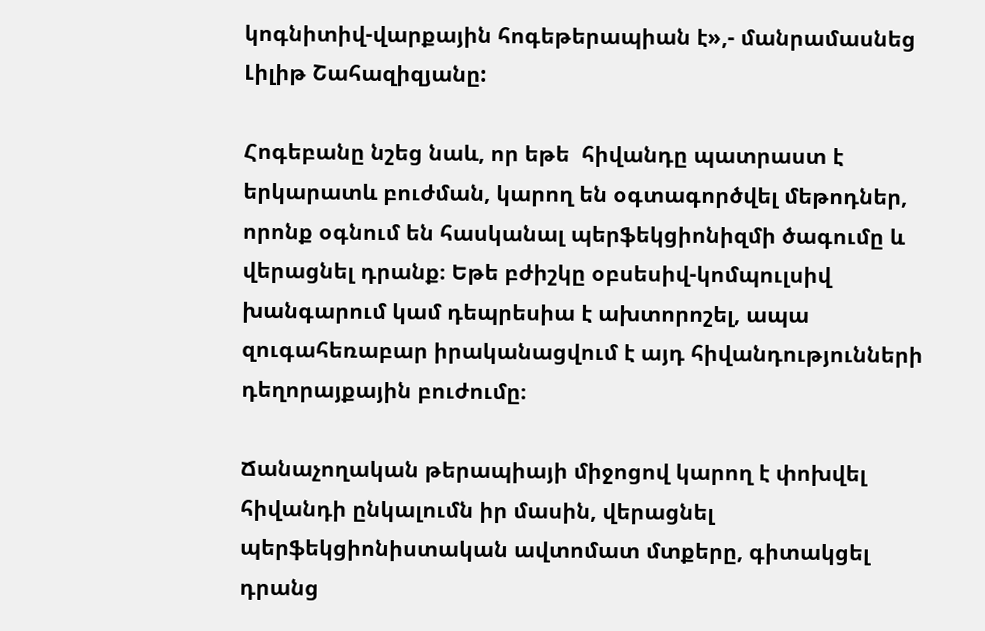կոգնիտիվ-վարքային հոգեթերապիան է»,- մանրամասնեց Լիլիթ Շահազիզյանը:

Հոգեբանը նշեց նաև, որ եթե  հիվանդը պատրաստ է երկարատև բուժման, կարող են օգտագործվել մեթոդներ, որոնք օգնում են հասկանալ պերֆեկցիոնիզմի ծագումը և վերացնել դրանք։ Եթե բժիշկը օբսեսիվ-կոմպուլսիվ խանգարում կամ դեպրեսիա է ախտորոշել, ապա զուգահեռաբար իրականացվում է այդ հիվանդությունների դեղորայքային բուժումը։

Ճանաչողական թերապիայի միջոցով կարող է փոխվել հիվանդի ընկալումն իր մասին, վերացնել պերֆեկցիոնիստական ավտոմատ մտքերը, գիտակցել դրանց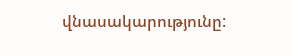վնասակարությունը: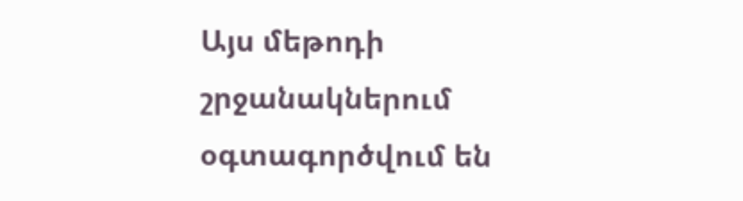Այս մեթոդի շրջանակներում օգտագործվում են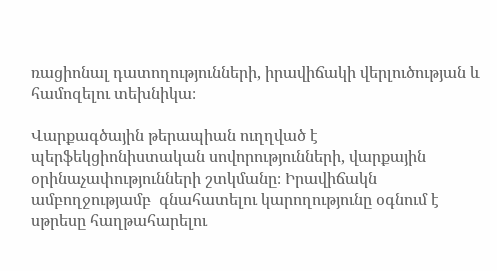ռացիոնալ դատողությունների, իրավիճակի վերլուծության և համոզելու տեխնիկա։

Վարքագծային թերապիան ուղղված է պերֆեկցիոնիստական սովորությունների, վարքային օրինաչափությունների շտկմանը։ Իրավիճակն ամբողջությամբ  գնահատելու կարողությունը օգնում է սթրեսը հաղթահարելու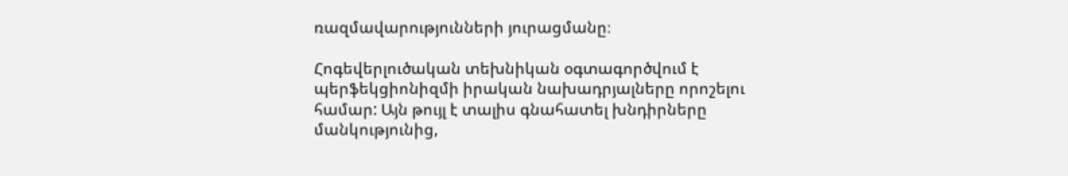ռազմավարությունների յուրացմանը։

Հոգեվերլուծական տեխնիկան օգտագործվում է պերֆեկցիոնիզմի իրական նախադրյալները որոշելու համար: Այն թույլ է տալիս գնահատել խնդիրները մանկությունից,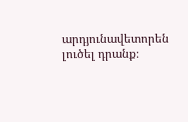արդյունավետորեն լուծել դրանք։